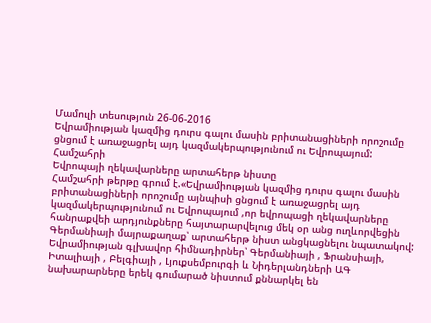Մամուլի տեսություն 26-06-2016
Եվրամիության կազմից դուրս գալու մասին բրիտանացիների որոշումը ցնցում է առաջացրել այդ կազմակերպությունում ու Եվրոպայում:
Համշահրի
Եվրոպայի ղեկավարները արտահերթ նիստը
Համշահրի թերթը գրում է.«Եվրամիության կազմից դուրս գալու մասին բրիտանացիների որոշումը այնպիսի ցնցում է առաջացրել այդ կազմակերպությունում ու Եվրոպայում ,որ եվրոպացի ղեկավարները հանրաքվեի արդյունքները հայտարարվելուց մեկ օր անց ուղևորվեցին Գերմանիայի մայրաքաղաք՝ արտահերթ նիստ անցկացնելու նպատակով: Եվրամիության գլխավոր հիմնադիրներ՝ Գերմանիայի , Ֆրանսիայի, Իտալիայի , Բելգիայի , Լյուքսեմբուրգի և Նիդերլանդների ԱԳ նախարարները երեկ գումարած նիստում քննարկել են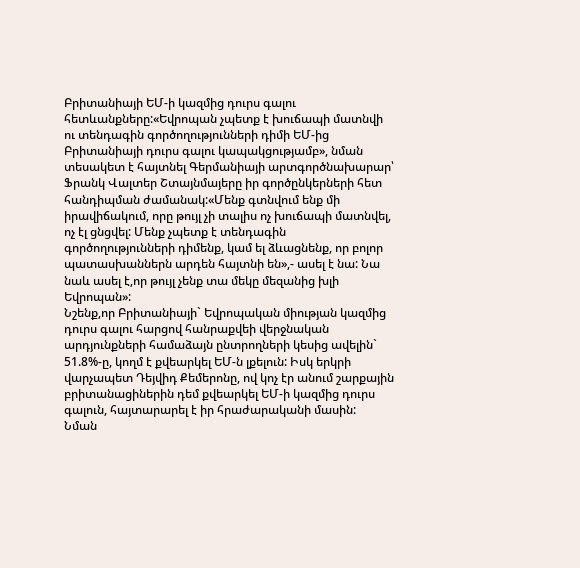Բրիտանիայի ԵՄ-ի կազմից դուրս գալու հետևանքները:«Եվրոպան չպետք է խուճապի մատնվի ու տենդագին գործողությունների դիմի ԵՄ-ից Բրիտանիայի դուրս գալու կապակցությամբ», նման տեսակետ է հայտնել Գերմանիայի արտգործնախարար՝ Ֆրանկ Վալտեր Շտայնմայերը իր գործընկերների հետ հանդիպման ժամանակ:«Մենք գտնվում ենք մի իրավիճակում, որը թույլ չի տալիս ոչ խուճապի մատնվել, ոչ էլ ցնցվել: Մենք չպետք է տենդագին գործողությունների դիմենք, կամ ել ձևացնենք, որ բոլոր պատասխաններն արդեն հայտնի են»,- ասել է նա: Նա նաև ասել է,որ թույլ չենք տա մեկը մեզանից խլի Եվրոպան»:
Նշենք,որ Բրիտանիայի` Եվրոպական միության կազմից դուրս գալու հարցով հանրաքվեի վերջնական արդյունքների համաձայն ընտրողների կեսից ավելին` 51.8%-ը, կողմ է քվեարկել ԵՄ-ն լքելուն: Իսկ երկրի վարչապետ Դեյվիդ Քեմերոնը, ով կոչ էր անում շարքային բրիտանացիներին դեմ քվեարկել ԵՄ-ի կազմից դուրս գալուն, հայտարարել է իր հրաժարականի մասին:
Նման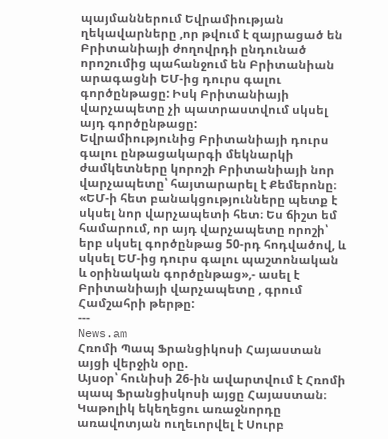պայմաններում Եվրամիության ղեկավարները ,որ թվում է զայրացած են Բրիտանիայի ժողովրդի ընդունած որոշումից պահանջում են Բրիտանիան արագացնի ԵՄ-ից դուրս գալու գործընթացը: Իսկ Բրիտանիայի վարչապետը չի պատրաստվում սկսել այդ գործընթացը:
Եվրամիությունից Բրիտանիայի դուրս գալու ընթացակարգի մեկնարկի ժամկետները կորոշի Բրիտանիայի նոր վարչապետը՝ հայտարարել է Քեմերոնը։
«ԵՄ-ի հետ բանակցությունները պետք է սկսել նոր վարչապետի հետ։ Ես ճիշտ եմ համարում, որ այդ վարչապետը որոշի՝ երբ սկսել գործընթաց 50-րդ հոդվածով, և սկսել ԵՄ-ից դուրս գալու պաշտոնական և օրինական գործընթաց»,- ասել է Բրիտանիայի վարչապետը , գրում Համշահրի թերթը:
---
News.am
Հռոմի Պապ Ֆրանցիկոսի Հայաստան այցի վերջին օրը.
Այսօր՝ հունիսի 26-ին ավարտվում է Հռոմի պապ Ֆրանցիսկոսի այցը Հայաստան։ Կաթոլիկ եկեղեցու առաջնորդը առավոտյան ուղեւորվել է Սուրբ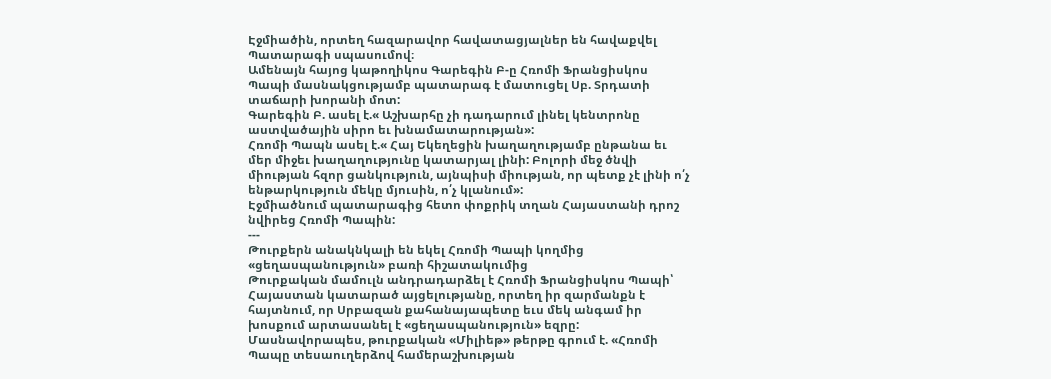Էջմիածին, որտեղ հազարավոր հավատացյալներ են հավաքվել Պատարագի սպասումով։
Ամենայն հայոց կաթողիկոս Գարեգին Բ-ը Հռոմի Ֆրանցիսկոս Պապի մասնակցությամբ պատարագ է մատուցել Սբ. Տրդատի տաճարի խորանի մոտ:
Գարեգին Բ. ասել է.« Աշխարհը չի դադարում լինել կենտրոնը աստվածային սիրո եւ խնամատարության»:
Հռոմի Պապն ասել է.« Հայ Եկեղեցին խաղաղությամբ ընթանա եւ մեր միջեւ խաղաղությունը կատարյալ լինի: Բոլորի մեջ ծնվի միության հզոր ցանկություն, այնպիսի միության, որ պետք չէ լինի ո՛չ ենթարկություն մեկը մյուսին, ո՛չ կլանում»:
Էջմիածնում պատարագից հետո փոքրիկ տղան Հայաստանի դրոշ նվիրեց Հռոմի Պապին:
---
Թուրքերն անակնկալի են եկել Հռոմի Պապի կողմից «ցեղասպանություն» բառի հիշատակումից
Թուրքական մամուլն անդրադարձել է Հռոմի Ֆրանցիսկոս Պապի՝ Հայաստան կատարած այցելությանը, որտեղ իր զարմանքն է հայտնում, որ Սրբազան քահանայապետը եւս մեկ անգամ իր խոսքում արտասանել է «ցեղասպանություն» եզրը:
Մասնավորապես, թուրքական «Միլիեթ» թերթը գրում է. «Հռոմի Պապը տեսաուղերձով համերաշխության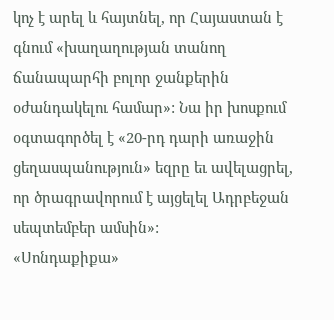կոչ է արել և հայտնել, որ Հայաստան է գնում «խաղաղության տանող ճանապարհի բոլոր ջանքերին օժանդակելու համար»: Նա իր խոսքում օգտագործել է «20-րդ դարի առաջին ցեղասպանություն» եզրը եւ ավելացրել, որ ծրագրավորում է այցելել Ադրբեջան սեպտեմբեր ամսին»:
«Սոնդաքիքա»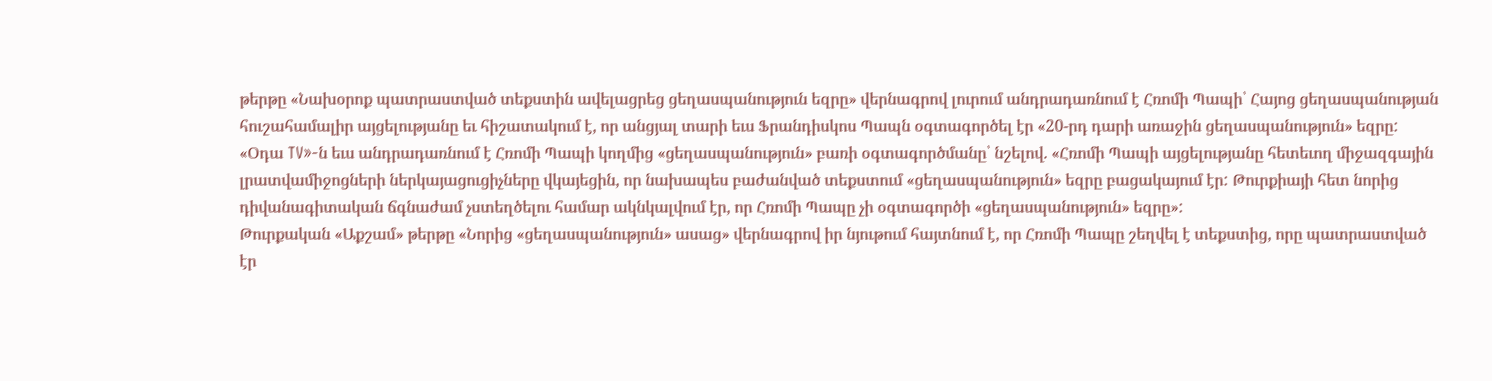թերթը «Նախօրոք պատրաստված տեքստին ավելացրեց ցեղասպանություն եզրը» վերնագրով լուրում անդրադառնում է Հռոմի Պապի՝ Հայոց ցեղասպանության հուշահամալիր այցելությանը եւ հիշատակում է, որ անցյալ տարի եւս Ֆրանդիսկոս Պապն օգտագործել էր «20-րդ դարի առաջին ցեղասպանություն» եզրը:
«Օդա TV»-ն եւս անդրադառնում է Հռոմի Պապի կողմից «ցեղասպանություն» բառի օգտագործմանը՝ նշելով. «Հռոմի Պապի այցելությանը հետեւող միջազգային լրատվամիջոցների ներկայացուցիչները վկայեցին, որ նախապես բաժանված տեքստում «ցեղասպանություն» եզրը բացակայում էր: Թուրքիայի հետ նորից դիվանագիտական ճգնաժամ չստեղծելու համար ակնկալվում էր, որ Հռոմի Պապը չի օգտագործի «ցեղասպանություն» եզրը»:
Թուրքական «Աքշամ» թերթը «Նորից «ցեղասպանություն» ասաց» վերնագրով իր նյութում հայտնում է, որ Հռոմի Պապը շեղվել է տեքստից, որը պատրաստված էր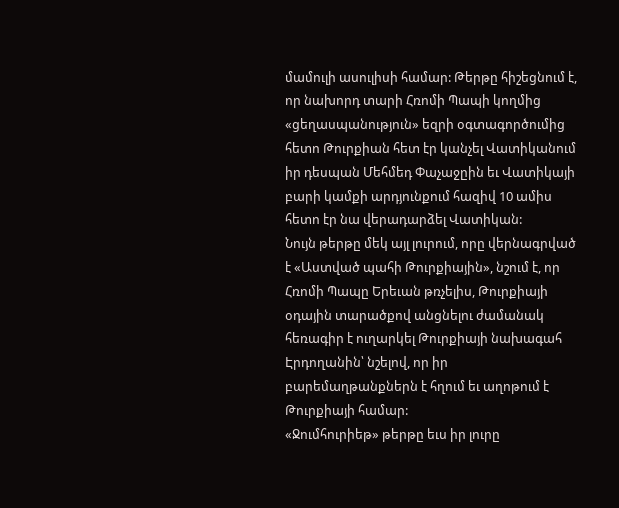մամուլի ասուլիսի համար: Թերթը հիշեցնում է, որ նախորդ տարի Հռոմի Պապի կողմից «ցեղասպանություն» եզրի օգտագործումից հետո Թուրքիան հետ էր կանչել Վատիկանում իր դեսպան Մեհմեդ Փաչաջըին եւ Վատիկայի բարի կամքի արդյունքում հազիվ 10 ամիս հետո էր նա վերադարձել Վատիկան:
Նույն թերթը մեկ այլ լուրում, որը վերնագրված է «Աստված պահի Թուրքիային», նշում է, որ Հռոմի Պապը Երեւան թռչելիս, Թուրքիայի օդային տարածքով անցնելու ժամանակ հեռագիր է ուղարկել Թուրքիայի նախագահ Էրդողանին՝ նշելով, որ իր բարեմաղթանքներն է հղում եւ աղոթում է Թուրքիայի համար:
«Ջումհուրիեթ» թերթը եւս իր լուրը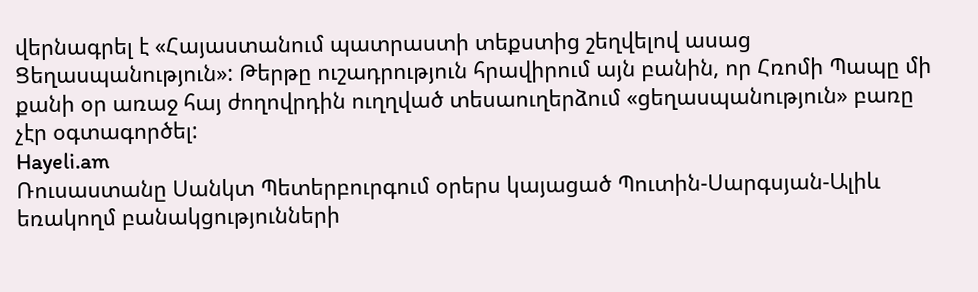վերնագրել է «Հայաստանում պատրաստի տեքստից շեղվելով ասաց Ցեղասպանություն»: Թերթը ուշադրություն հրավիրում այն բանին, որ Հռոմի Պապը մի քանի օր առաջ հայ ժողովրդին ուղղված տեսաուղերձում «ցեղասպանություն» բառը չէր օգտագործել:
Hayeli.am
Ռուսաստանը Սանկտ Պետերբուրգում օրերս կայացած Պուտին-Սարգսյան-Ալիև եռակողմ բանակցությունների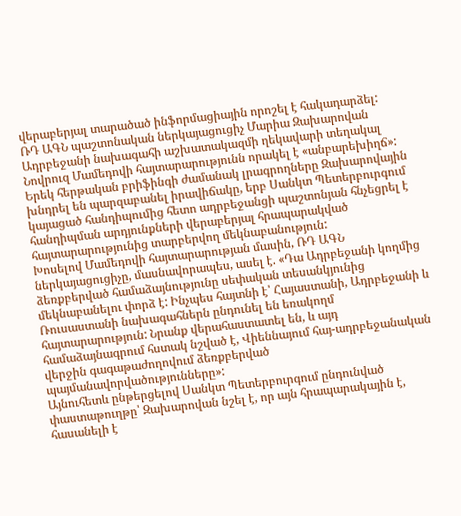վերաբերյալ տարածած ինֆորմացիային որոշել է հակադարձել:
ՌԴ ԱԳՆ պաշտոնական ներկայացուցիչ Մարիա Զախարովան Ադրբեջանի նախագահի աշխատակազմի ղեկավարի տեղակալ Նովրուզ Մամեդովի հայտարարությունն որակել է «անբարեխիղճ»:
Երեկ հերթական բրիֆինգի ժամանակ լրագրողները Զախարովային խնդրել են պարզաբանել իրավիճակը, երբ Սանկտ Պետերբուրգում կայացած հանդիպումից հետո ադրբեջանցի պաշտոնյան հնչեցրել է հանդիպման արդյունքների վերաբերյալ հրապարակված հայտարարությունից տարբերվող մեկնաբանություն:
Խոսելով Մամեդովի հայտարարության մասին, ՌԴ ԱԳՆ ներկայացուցիչը, մասնավորապես, ասել է. «Դա Ադրբեջանի կողմից ձեռքբերված համաձայնությունը սեփական տեսանկյունից մեկնաբանելու փորձ է: Ինչպես հայտնի է՝ Հայաստանի, Ադրբեջանի և Ռուսաստանի նախագահներն ընդունել են եռակողմ հայտարարություն: Նրանք վերահաստատել են, և այդ համաձայնագրում հստակ նշված է, Վիեննայում հայ-ադրբեջանական վերջին գագաթաժողովում ձեռքբերված պայմանավորվածությունները»:
Այնուհետև ընթերցելով Սանկտ Պետերբուրգում ընդունված փաստաթուղթը՝ Զախարովան նշել է, որ այն հրապարակային է, հասանելի է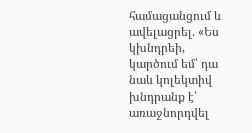համացանցում և ավելացրել. «Ես կխնդրեի, կարծում եմ՝ դա նաև կոլեկտիվ խնդրանք է՝ առաջնորդվել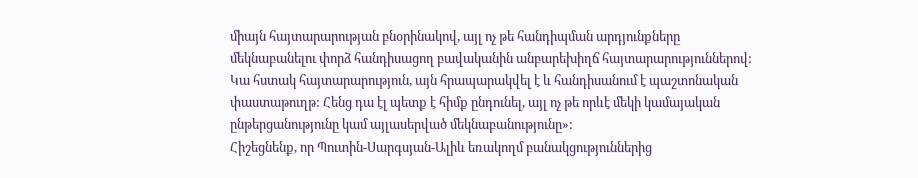միայն հայտարարության բնօրինակով, այլ ոչ թե հանդիպման արդյունքները մեկնաբանելու փորձ հանդիսացող բավականին անբարեխիղճ հայտարարություններով: Կա հստակ հայտարարություն, այն հրապարակվել է և հանդիսանում է պաշտոնական փաստաթուղթ: Հենց դա էլ պետք է հիմք ընդունել, այլ ոչ թե որևէ մեկի կամայական ընթերցանությունը կամ այլասերված մեկնաբանությունը»:
Հիշեցնենք, որ Պուտին-Սարգսյան-Ալիև եռակողմ բանակցություններից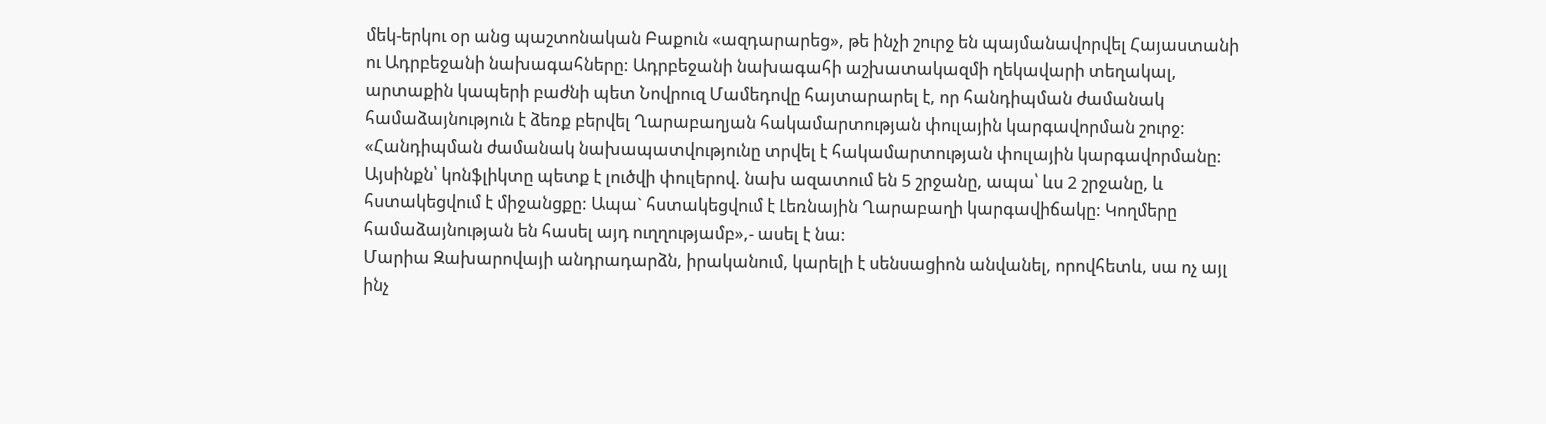մեկ-երկու օր անց պաշտոնական Բաքուն «ազդարարեց», թե ինչի շուրջ են պայմանավորվել Հայաստանի ու Ադրբեջանի նախագահները: Ադրբեջանի նախագահի աշխատակազմի ղեկավարի տեղակալ, արտաքին կապերի բաժնի պետ Նովրուզ Մամեդովը հայտարարել է, որ հանդիպման ժամանակ համաձայնություն է ձեռք բերվել Ղարաբաղյան հակամարտության փուլային կարգավորման շուրջ: «Հանդիպման ժամանակ նախապատվությունը տրվել է հակամարտության փուլային կարգավորմանը: Այսինքն՝ կոնֆլիկտը պետք է լուծվի փուլերով. նախ ազատում են 5 շրջանը, ապա՝ ևս 2 շրջանը, և հստակեցվում է միջանցքը: Ապա` հստակեցվում է Լեռնային Ղարաբաղի կարգավիճակը: Կողմերը համաձայնության են հասել այդ ուղղությամբ»,- ասել է նա:
Մարիա Զախարովայի անդրադարձն, իրականում, կարելի է սենսացիոն անվանել, որովհետև, սա ոչ այլ ինչ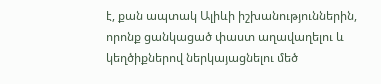է, քան ապտակ Ալիևի իշխանություններին, որոնք ցանկացած փաստ աղավաղելու և կեղծիքներով ներկայացնելու մեծ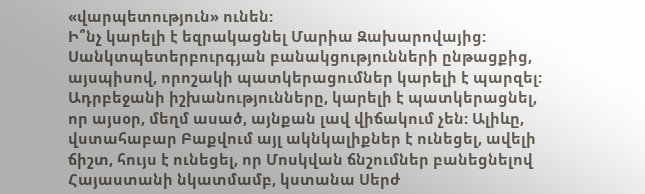«վարպետություն» ունեն:
Ի՞նչ կարելի է եզրակացնել Մարիա Զախարովայից: Սանկտպետերբուրգյան բանակցությունների ընթացքից, այսպիսով, որոշակի պատկերացումներ կարելի է պարզել:
Ադրբեջանի իշխանությունները, կարելի է պատկերացնել, որ այսօր, մեղմ ասած, այնքան լավ վիճակում չեն: Ալիևը, վստահաբար Բաքվում այլ ակնկալիքներ է ունեցել, ավելի ճիշտ, հույս է ունեցել, որ Մոսկվան ճնշումներ բանեցնելով Հայաստանի նկատմամբ, կստանա Սերժ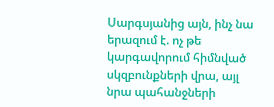Սարգսյանից այն, ինչ նա երազում է. ոչ թե կարգավորում հիմնված սկզբունքների վրա, այլ նրա պահանջների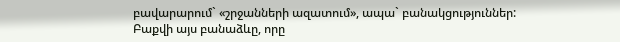բավարարում` «շրջանների ազատում», ապա` բանակցություններ:
Բաքվի այս բանաձևը, որը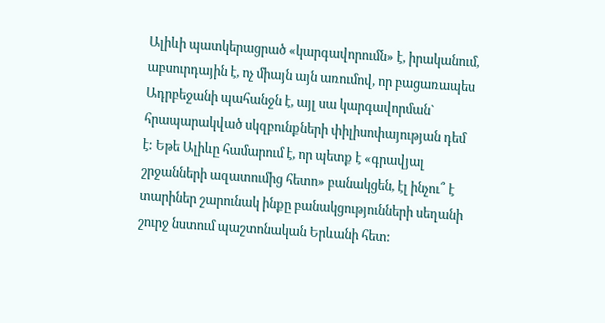Ալիևի պատկերացրած «կարգավորումն» է, իրականում, աբսուրդային է, ոչ միայն այն առումով, որ բացառապես Ադրբեջանի պահանջն է, այլ սա կարգավորման` հրապարակված սկզբունքների փիլիսոփայության դեմ է: Եթե Ալիևը համարում է, որ պետք է «գրավյալ շրջանների ազատումից հետո» բանակցեն, էլ ինչու՞ է տարիներ շարունակ ինքը բանակցությունների սեղանի շուրջ նստում պաշտոնական Երևանի հետ: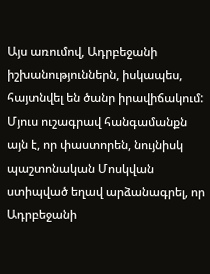Այս առումով, Ադրբեջանի իշխանություններն, իսկապես, հայտնվել են ծանր իրավիճակում:
Մյուս ուշագրավ հանգամանքն այն է, որ փաստորեն, նույնիսկ պաշտոնական Մոսկվան ստիպված եղավ արձանագրել, որ Ադրբեջանի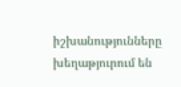իշխանությունները խեղաթյուրում են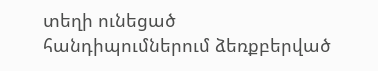տեղի ունեցած հանդիպումներում ձեռքբերված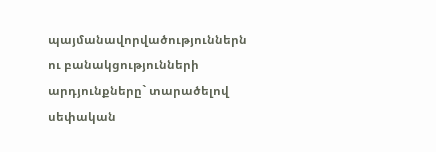պայմանավորվածություններն ու բանակցությունների արդյունքները` տարածելով սեփական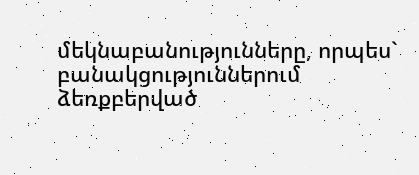մեկնաբանությունները, որպես` բանակցություններում ձեռքբերված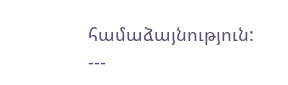համաձայնություն:
---